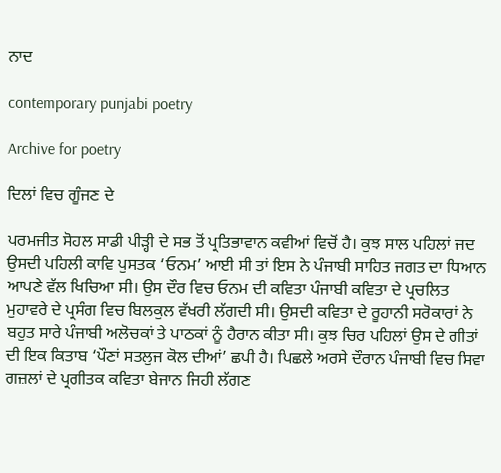ਨਾਦ

contemporary punjabi poetry

Archive for poetry

ਦਿਲਾਂ ਵਿਚ ਗੂੰਜਣ ਦੇ

ਪਰਮਜੀਤ ਸੋਹਲ ਸਾਡੀ ਪੀੜ੍ਹੀ ਦੇ ਸਭ ਤੋਂ ਪ੍ਰਤਿਭਾਵਾਨ ਕਵੀਆਂ ਵਿਚੋਂ ਹੈ। ਕੁਝ ਸਾਲ ਪਹਿਲਾਂ ਜਦ ਉਸਦੀ ਪਹਿਲੀ ਕਾਵਿ ਪੁਸਤਕ ‘ਓਨਮ’ ਆਈ ਸੀ ਤਾਂ ਇਸ ਨੇ ਪੰਜਾਬੀ ਸਾਹਿਤ ਜਗਤ ਦਾ ਧਿਆਨ ਆਪਣੇ ਵੱਲ ਖਿਚਿਆ ਸੀ। ਉਸ ਦੌਰ ਵਿਚ ਓਨਮ ਦੀ ਕਵਿਤਾ ਪੰਜਾਬੀ ਕਵਿਤਾ ਦੇ ਪ੍ਰਚਲਿਤ ਮੁਹਾਵਰੇ ਦੇ ਪ੍ਰਸੰਗ ਵਿਚ ਬਿਲਕੁਲ ਵੱਖਰੀ ਲੱਗਦੀ ਸੀ। ਉਸਦੀ ਕਵਿਤਾ ਦੇ ਰੂਹਾਨੀ ਸਰੋਕਾਰਾਂ ਨੇ ਬਹੁਤ ਸਾਰੇ ਪੰਜਾਬੀ ਅਲੋਚਕਾਂ ਤੇ ਪਾਠਕਾਂ ਨੂੰ ਹੈਰਾਨ ਕੀਤਾ ਸੀ। ਕੁਝ ਚਿਰ ਪਹਿਲਾਂ ਉਸ ਦੇ ਗੀਤਾਂ ਦੀ ਇਕ ਕਿਤਾਬ ‘ਪੌਣਾਂ ਸਤਲੁਜ ਕੋਲ ਦੀਆਂ’ ਛਪੀ ਹੈ। ਪਿਛਲੇ ਅਰਸੇ ਦੌਰਾਨ ਪੰਜਾਬੀ ਵਿਚ ਸਿਵਾ ਗਜ਼ਲਾਂ ਦੇ ਪ੍ਰਗੀਤਕ ਕਵਿਤਾ ਬੇਜਾਨ ਜਿਹੀ ਲੱਗਣ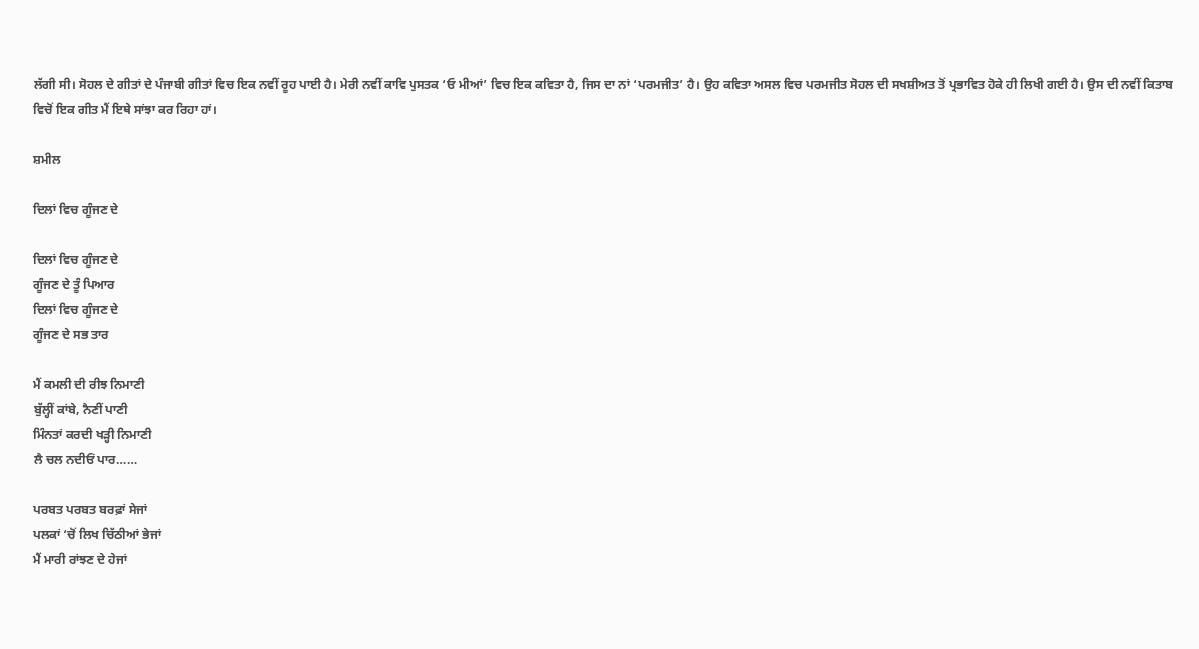ਲੱਗੀ ਸੀ। ਸੋਹਲ ਦੇ ਗੀਤਾਂ ਦੇ ਪੰਜਾਬੀ ਗੀਤਾਂ ਵਿਚ ਇਕ ਨਵੀਂ ਰੂਹ ਪਾਈ ਹੈ। ਮੇਰੀ ਨਵੀਂ ਕਾਵਿ ਪੁਸਤਕ ‘ਓ ਮੀਆਂ’ ਵਿਚ ਇਕ ਕਵਿਤਾ ਹੈ, ਜਿਸ ਦਾ ਨਾਂ ‘ਪਰਮਜੀਤ’ ਹੈ। ਉਹ ਕਵਿਤਾ ਅਸਲ ਵਿਚ ਪਰਮਜੀਤ ਸੋਹਲ ਦੀ ਸਖਸ਼ੀਅਤ ਤੋਂ ਪ੍ਰਭਾਵਿਤ ਹੋਕੇ ਹੀ ਲਿਖੀ ਗਈ ਹੈ। ਉਸ ਦੀ ਨਵੀਂ ਕਿਤਾਬ ਵਿਚੋਂ ਇਕ ਗੀਤ ਮੈਂ ਇਥੇ ਸਾਂਝਾ ਕਰ ਰਿਹਾ ਹਾਂ।

ਸ਼ਮੀਲ

ਦਿਲਾਂ ਵਿਚ ਗੂੰਜਣ ਦੇ

ਦਿਲਾਂ ਵਿਚ ਗੂੰਜਣ ਦੇ
ਗੂੰਜਣ ਦੇ ਤੂੰ ਪਿਆਰ
ਦਿਲਾਂ ਵਿਚ ਗੂੰਜਣ ਦੇ
ਗੂੰਜਣ ਦੇ ਸਭ ਤਾਰ

ਮੈਂ ਕਮਲੀ ਦੀ ਰੀਝ ਨਿਮਾਣੀ
ਬੁੱਲ੍ਹੀਂ ਕਾਂਬੇ, ਨੈਣੀਂ ਪਾਣੀ
ਮਿੰਨਤਾਂ ਕਰਦੀ ਖੜ੍ਹੀ ਨਿਮਾਣੀ
ਲੈ ਚਲ ਨਦੀਓਂ ਪਾਰ……

ਪਰਬਤ ਪਰਬਤ ਬਰਫ਼ਾਂ ਸੇਜਾਂ
ਪਲਕਾਂ ‘ਚੋਂ ਲਿਖ ਚਿੱਠੀਆਂ ਭੇਜਾਂ
ਮੈਂ ਮਾਰੀ ਰਾਂਝਣ ਦੇ ਹੇਜਾਂ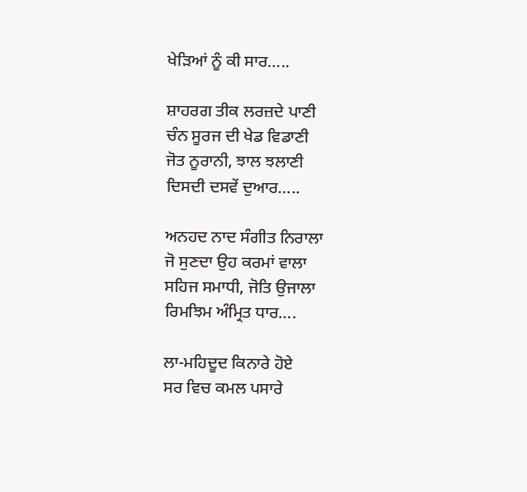ਖੇੜਿਆਂ ਨੂੰ ਕੀ ਸਾਰ…..

ਸ਼ਾਹਰਗ ਤੀਕ ਲਰਜ਼ਦੇ ਪਾਣੀ
ਚੰਨ ਸੂਰਜ ਦੀ ਖੇਡ ਵਿਡਾਣੀ
ਜੋਤ ਨੂਰਾਨੀ, ਝਾਲ ਝਲਾਣੀ
ਦਿਸਦੀ ਦਸਵੇਂ ਦੁਆਰ…..

ਅਨਹਦ ਨਾਦ ਸੰਗੀਤ ਨਿਰਾਲਾ
ਜੋ ਸੁਣਦਾ ਉਹ ਕਰਮਾਂ ਵਾਲਾ
ਸਹਿਜ ਸਮਾਧੀ, ਜੋਤਿ ਉਜਾਲਾ
ਰਿਮਝਿਮ ਅੰਮ੍ਰਿਤ ਧਾਰ….

ਲਾ-ਮਹਿਦੂਦ ਕਿਨਾਰੇ ਹੋਏ
ਸਰ ਵਿਚ ਕਮਲ ਪਸਾਰੇ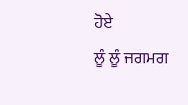ਹੋਏ
ਲੂੰ ਲੂੰ ਜਗਮਗ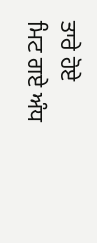ਤਾਰੇ ਹੋਏ
ਮਿਟ ਗਏ ਅੰਧ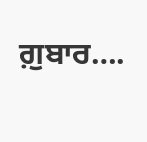ਗ਼ੁਬਾਰ….